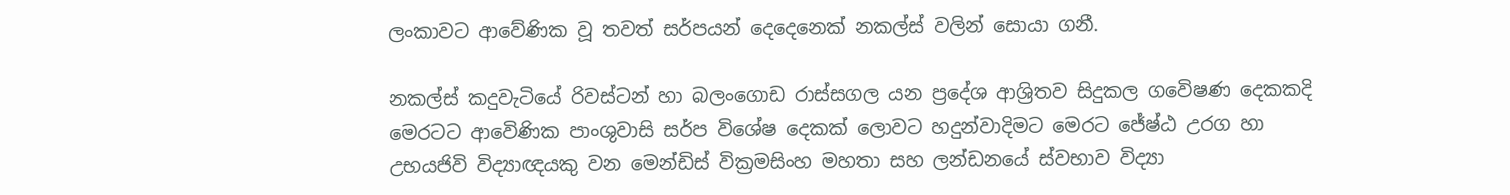ලංකාවට ආවේණික වූ තවත් සර්පයන් දෙදෙනෙක් නකල්ස් වලින් සොයා ගනී.

නකල්ස් කදුවැටියේ රිවස්ටන් හා බලංගොඩ රාස්සගල යන ප්‍රදේශ ආශ්‍රිතව සිදුකල ගවෙිෂණ දෙකකදි මෙරටට ආවෙිණික පාංශුවාසි සර්ප විශේෂ දෙකක් ලොවට හදුන්වාදිමට මෙරට ජේෂ්ඨ උරග හා උභයජිවි විද්‍යාඥයකු වන මෙන්ඩිස් වික්‍රමසිංහ මහතා සහ ලන්ඩනයේ ස්වභාව විද්‍යා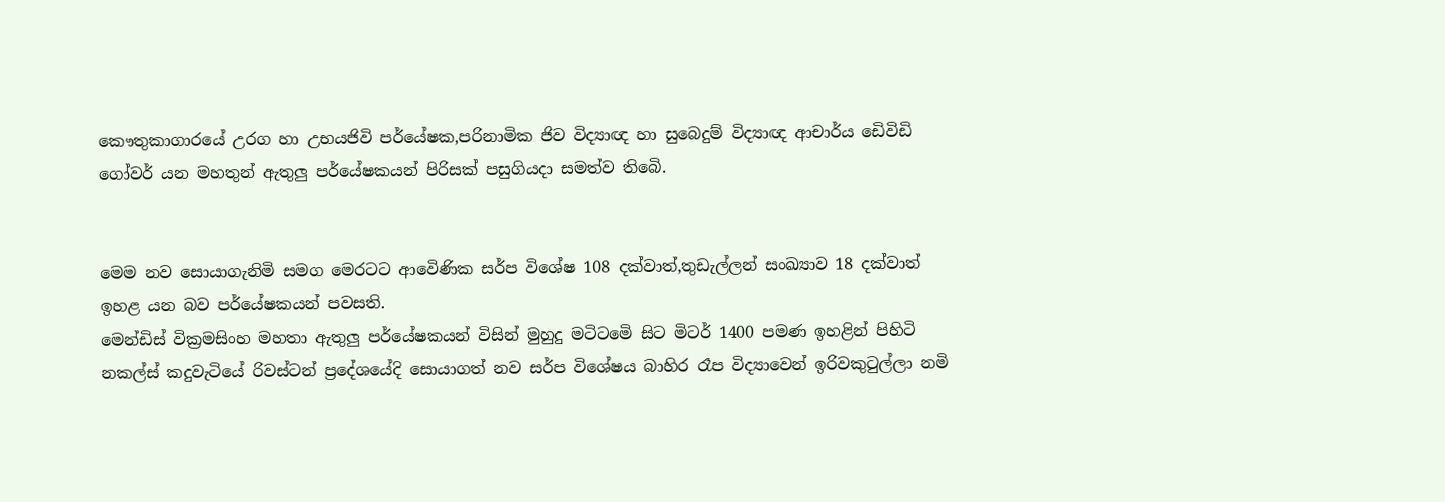කෞතුකාගාරයේ උරග හා උභයජිවි පර්යේෂක,පරිනාමික ජිව විද්‍යාඥ හා සුබෙදුම් විද්‍යාඥ ආචාර්ය ඩෙිවිඩි ගෝවර් යන මහතුන් ඇතුලු පර්යේෂකයන් පිරිසක් පසුගියදා සමත්ව තිබෙි.


මෙම නව සොයාගැනිමි සමග මෙරටට ආවෙිණික සර්ප විශේෂ 108 දක්වාත්,තුඩැල්ලන් සංඛ්‍යාව 18 දක්වාත් ඉහළ යන බව පර්යේෂකයන් පවසති.
මෙන්ඩිස් වික්‍රමසිංහ මහතා ඇතුලු පර්යේෂකයන් විසින් මුහුදු මටිටමෙි සිට මිටර් 1400 පමණ ඉහළින් පිහිටි නකල්ස් කදුවැටියේ රිවස්ටන් ප්‍රදේශයේදි සොයාගත් නව සර්ප විශේෂය බාහිර රෑප විද්‍යාවෙන් ඉරිවකුටුල්ලා නමි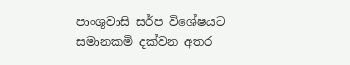පාංශුවාසි සර්ප විශේෂයට සමානකමි දක්වන අතර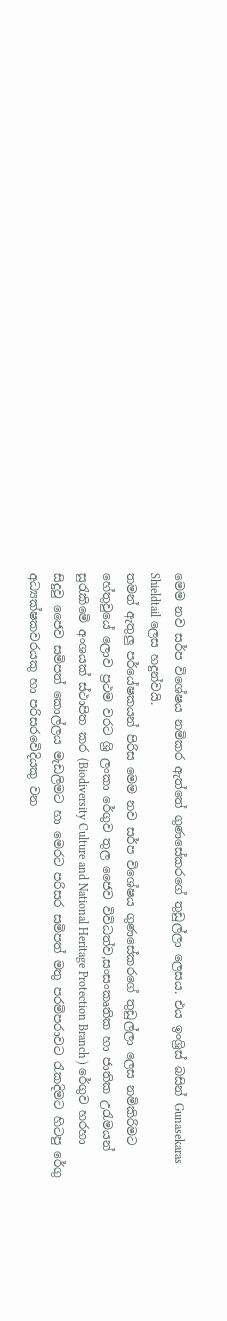මෙම නව සර්ප විශේෂය නමිකර ඇත්තේ ගුණසේකරගේ තුඩුල්ලා ලෙසය. එය ඉංශ්‍රිස් බසින් Gunasekaras Shieldtail ලෙස හදුන්වයි.
තමන් ඇතුලු පර්යේෂකයන් පිරිස මෙම නව සර්ප විශේෂය ගුණසේකරගේ තුඩුල්ලා ලෙස නමිකිරිමට හේතුවුයේ ලොව ප්‍රථම වරට ශ්‍රි ලංකා රේගුව තුල ජෛව විවිධත්ව,සංසංකෘතික හා ජාතික උරැමයන් සුරැකිමෙි අංශයක් ස්ථාපිත කර (Biodiversity Culture and National Heritage Protection Branch ) රේගුව හරහා සිදුවු ජෛව සමිපත් කොල්ලය මැඩලිමට හා මෙරට පරිසර සමිපත් මතු පරමිපරාවට රැකදිමට හිටපු රේගු අධ්‍යක්ෂකවරයකු හා පරිසරවෙිදියකු වන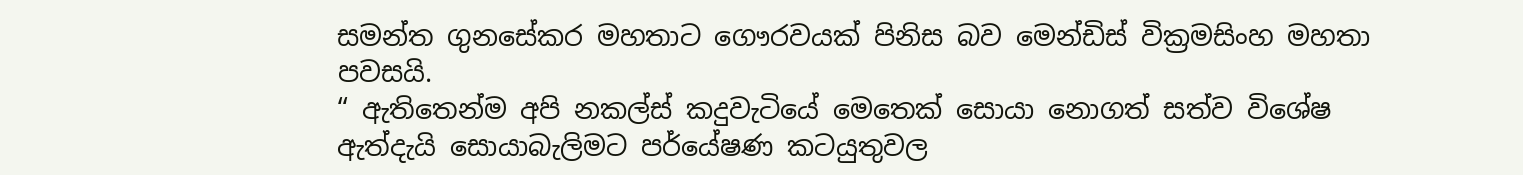සමන්ත ගුනසේකර මහතාට ගෞරවයක් පිනිස බව මෙන්ඩිස් වික්‍රමසිංහ මහතා පවසයි.
“ ඇතිතෙන්ම අපි නකල්ස් කදුවැටියේ මෙතෙක් සොයා නොගත් සත්ව විශේෂ ඇත්දැයි සොයාබැලිමට පර්යේෂණ කටයුතුවල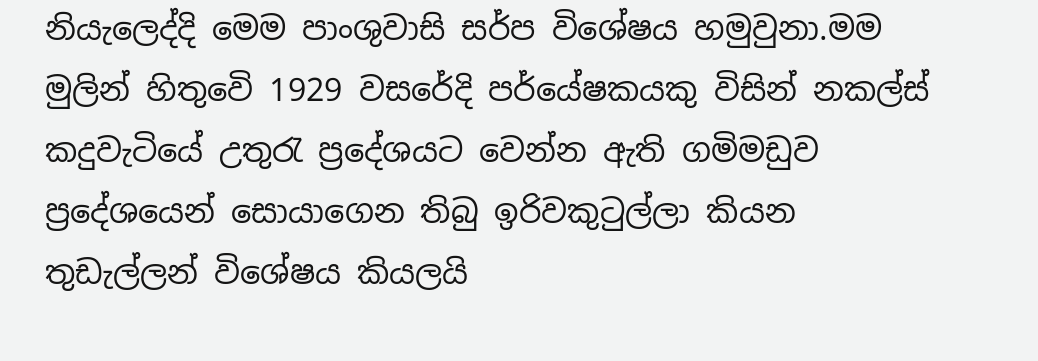නියැලෙද්දි මෙම පාංශුවාසි සර්ප විශේෂය හමුවුනා.මම මුලින් හිතුවෙි 1929 වසරේදි පර්යේෂකයකු විසින් නකල්ස් කදුවැටියේ උතුරැ ප්‍රදේශයට වෙන්න ඇති ගමිමඩුව ප්‍රදේශයෙන් සොයාගෙන තිබු ඉරිවකුටුල්ලා කියන තුඩැල්ලන් විශේෂය කියලයි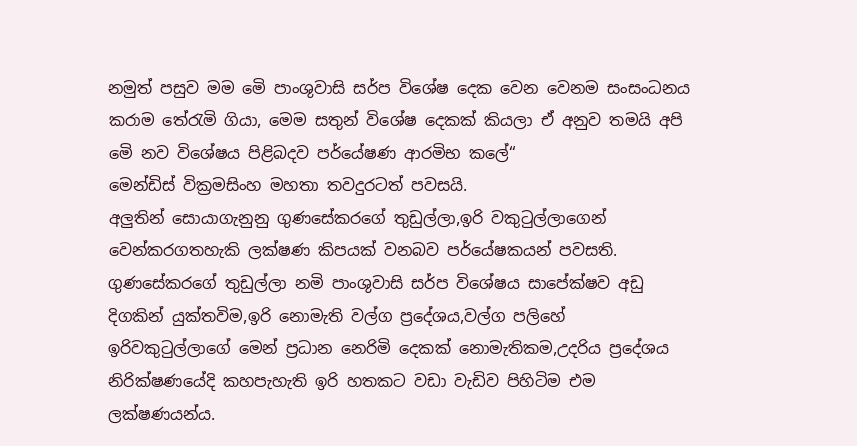නමුත් පසුව මම මෙි පාංශුවාසි සර්ප විශේෂ දෙක වෙන වෙනම සංසංධනය කරාම තේරැමි ගියා, මෙම සතුන් විශේෂ දෙකක් කියලා ඒ අනුව තමයි අපි මෙි නව විශේෂය පිළිබදව පර්යේෂණ ආරමිභ කලේ“
මෙන්ඩිස් වික්‍රමසිංහ මහතා තවදුරටත් පවසයි.
අලුතින් සොයාගැනුනු ගුණසේකරගේ තුඩුල්ලා,ඉරි වකුටුල්ලාගෙන් වෙන්කරගතහැකි ලක්ෂණ කිපයක් වනබව පර්යේෂකයන් පවසති.
ගුණසේකරගේ තුඩුල්ලා නමි පාංශුවාසි සර්ප විශේෂය සාපේක්ෂව අඩු දිගකින් යුක්තවිම,ඉරි නොමැති වල්ග ප්‍රදේශය,වල්ග පලිහේ ඉරිවකුටුල්ලාගේ මෙන් ප්‍රධාන නෙරිමි දෙකක් නොමැතිකම,උදරිය ප්‍රදේශය නිරික්ෂණයේදි කහපැහැති ඉරි හතකට වඩා වැඩිව පිහිටිම එම ලක්ෂණයන්ය.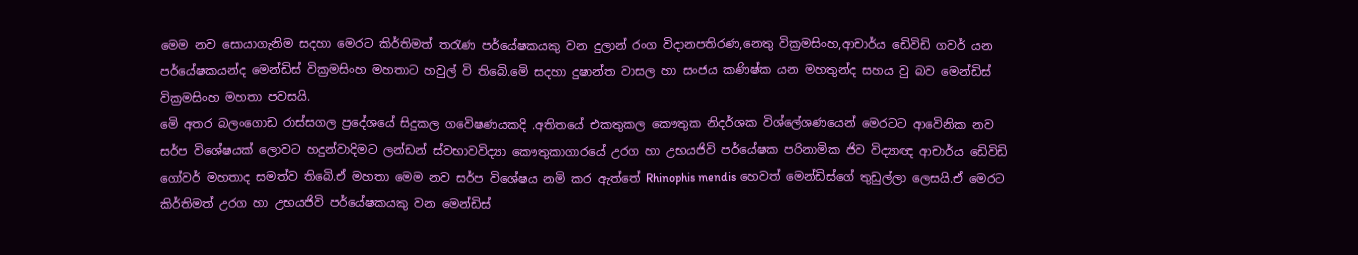මෙම නව සොයාගැනිම සදහා මෙරට කිර්තිමත් තරැණ පර්යේෂකයකු වන දුලාන් රංග විදානපතිරණ,නෙතු වික්‍රමසිංහ,ආචාර්ය ඩෙිවිඩි ගවර් යන පර්යේෂකයන්ද මෙන්ඩිස් වික්‍රමසිංහ මහතාට හවුල් වි තිබෙි.මෙි සදහා දුෂාන්ත වාසල හා සංජය කණිෂ්ක යන මහතුන්ද සහය වු බව මෙන්ඩිස් වික්‍රමසිංහ මහතා පවසයි.
මෙි අතර බලංගොඩ රාස්සගල ප්‍රදේශයේ සිදුකල ගවෙිෂණයකදි .අතිතයේ එකතුකල කෞතුක නිදර්ශක විශ්ලේශණයෙන් මෙරටට ආවෙිනික නව සර්ප විශේෂයක් ලොවට හදුන්වාදිමට ලන්ඩන් ස්වභාවවිද්‍යා කෞතුකාගාරයේ උරග හා උභයජිවි පර්යේෂක පරිනාමික ජිව විද්‍යාඥ ආචාර්ය ඩෙිවිඩි ගෝවර් මහතාද සමත්ව තිබෙි.ඒ මහතා මෙම නව සර්ප විශේෂය නමි කර ඇත්තේ Rhinophis mendis හෙවත් මෙන්ඩිස්ගේ තුඩුල්ලා ලෙසයි.ඒ මෙරට කිර්තිමත් උරග හා උභයජිවි පර්යේෂකයකු වන මෙන්ඩිස්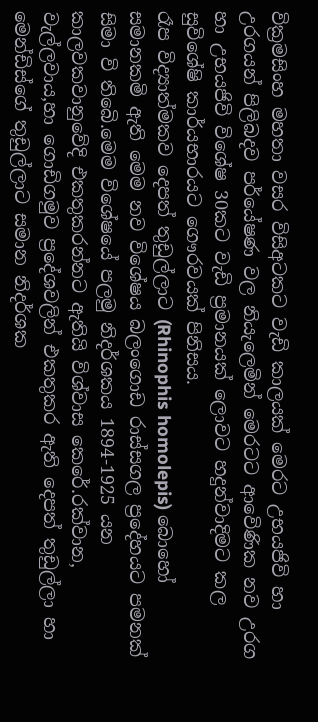වික්‍රමසිංහ මහතා වසර විසිඅටකට වැඩි කාලයක් මෙරට උභයජිවි හා උරගයන් පිලිබදව පර්යේෂණ වල නියැලෙමින් මෙරටට ආවෙිණික නව උරග හා උභයජිවි විශේෂ 30කට වැඩි ප්‍රමානයක් ලොවට හදුන්වාදිමට කල සුවිශේෂි කාර්යභාරයට ගෞරවයක් පිනිසය.
රෑප විද්‍යාත්මකව දෙපත් තුඩුල්ලාට (Rhinophis homolepis) බොහෝ සමානකමි ඇති මෙම නව විශේෂය බලංගොඩ රාස්සගල ප්‍රදේහයට පමනක් සිමා වි තිබෙි.මෙම විශේෂයේ පලමු නිදර්ශකය 1894-1925 යන කාලවකවානුවේදි එකතුකරන්නට ඇතියි විශ්වාස කෙරේ.රක්වාන, වැල්ලවාය,හා ගොඩිගමුව ප්‍රදේශවලින් එකතුකර ඇති දෙපත් තුඩුල්ලා හා මෙන්ඩිස්ගේ තුඩුල්ලාට සමාන නිදර්ශක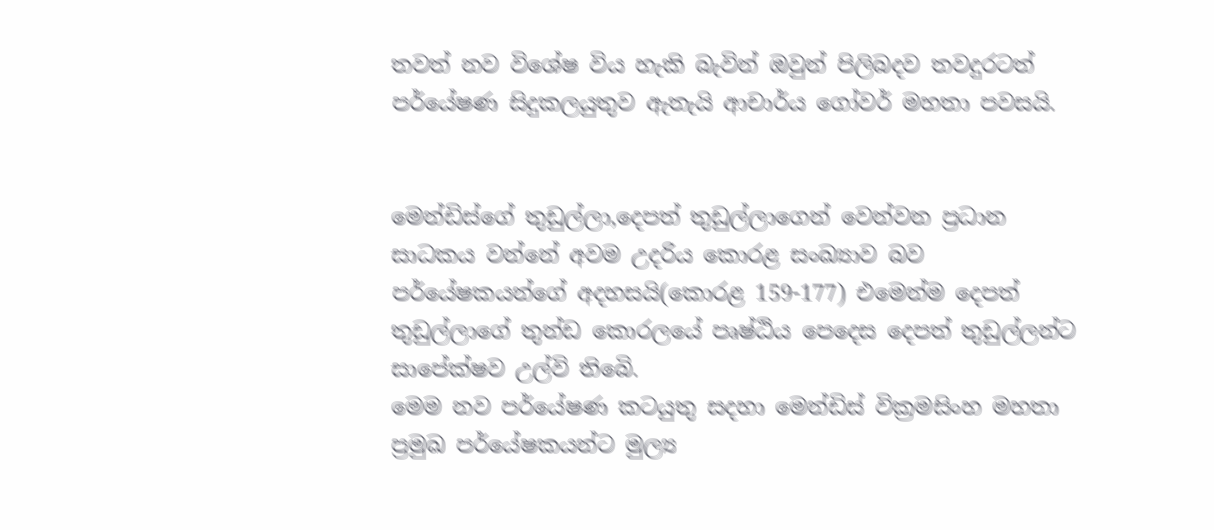තවත් නව විශේෂ විය හැකි බැවින් ඔවුන් පිලිබදව තවදුරටත් පර්යේෂණ සිදුකලයුතුව ඇතැයි ආචාර්ය ගෝවර් මහතා පවසයි.


මෙන්ඩිස්ගේ තුඩුල්ලා,දෙපත් තුඩුල්ලාගෙන් වෙන්වන ප්‍රධාන සාධකය වන්නේ අවම උදරිය කොරළ සංඛ්‍යාව බව පර්යේෂකයන්ගේ අදහසයි(කොරළ 159-177) එමෙන්ම දෙපත් තුඩුල්ලාගේ තුන්ඩ කොරලයේ පෘෂ්ඨිය පෙදෙස දෙපත් තුඩුල්ලන්ට සාපේක්ෂව උල්වි තිබෙි.
මෙම නව පර්යේෂණ කටයුතු සදහා මෙන්ඩිස් වික්‍රමසිංහ මහතා ප්‍රමුඛ පර්යේෂකයන්ට මුල්‍ය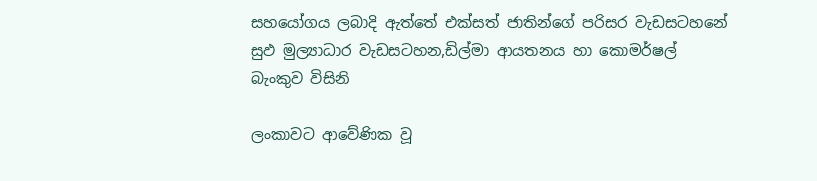සහයෝගය ලබාදි ඇත්තේ එක්සත් ජාතින්ගේ පරිසර වැඩසටහනේ සුඵ මුල්‍යාධාර වැඩසටහන,ඩිල්මා ආයතනය හා කොමර්ෂල් බැංකුව විසිනි

ලංකාවට ආවේණික වූ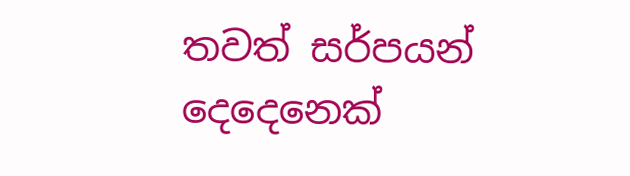තවත් සර්පයන් දෙදෙනෙක්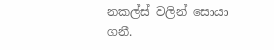නකල්ස් වලින් සොයා ගනී.